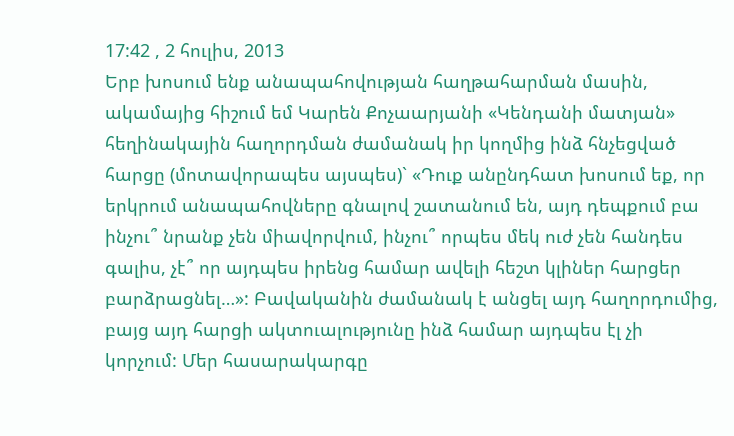17:42 , 2 հուլիս, 2013
Երբ խոսում ենք անապահովության հաղթահարման մասին, ակամայից հիշում եմ Կարեն Քոչաարյանի «Կենդանի մատյան» հեղինակային հաղորդման ժամանակ իր կողմից ինձ հնչեցված հարցը (մոտավորապես այսպես)` «Դուք անընդհատ խոսում եք, որ երկրում անապահովները գնալով շատանում են, այդ դեպքում բա ինչու՞ նրանք չեն միավորվում, ինչու՞ որպես մեկ ուժ չեն հանդես գալիս, չէ՞ որ այդպես իրենց համար ավելի հեշտ կլիներ հարցեր բարձրացնել…»: Բավականին ժամանակ է անցել այդ հաղորդումից, բայց այդ հարցի ակտուալությունը ինձ համար այդպես էլ չի կորչում: Մեր հասարակարգը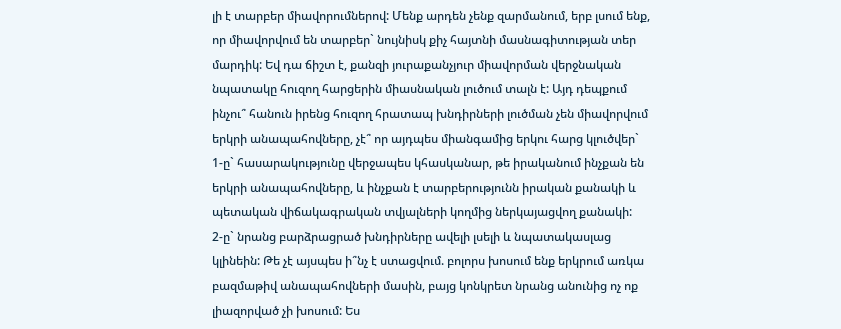լի է տարբեր միավորումներով: Մենք արդեն չենք զարմանում, երբ լսում ենք, որ միավորվում են տարբեր` նույնիսկ քիչ հայտնի մասնագիտության տեր մարդիկ: Եվ դա ճիշտ է, քանզի յուրաքանչյուր միավորման վերջնական նպատակը հուզող հարցերին միասնական լուծում տալն է: Այդ դեպքում ինչու՞ հանուն իրենց հուզող հրատապ խնդիրների լուծման չեն միավորվում երկրի անապահովները, չէ՞ որ այդպես միանգամից երկու հարց կլուծվեր`
1-ը` հասարակությունը վերջապես կհասկանար, թե իրականում ինչքան են երկրի անապահովները, և ինչքան է տարբերությունն իրական քանակի և պետական վիճակագրական տվյալների կողմից ներկայացվող քանակի:
2-ը` նրանց բարձրացրած խնդիրները ավելի լսելի և նպատակասլաց կլինեին: Թե չէ այսպես ի՞նչ է ստացվում. բոլորս խոսում ենք երկրում առկա բազմաթիվ անապահովների մասին, բայց կոնկրետ նրանց անունից ոչ ոք լիազորված չի խոսում: Ես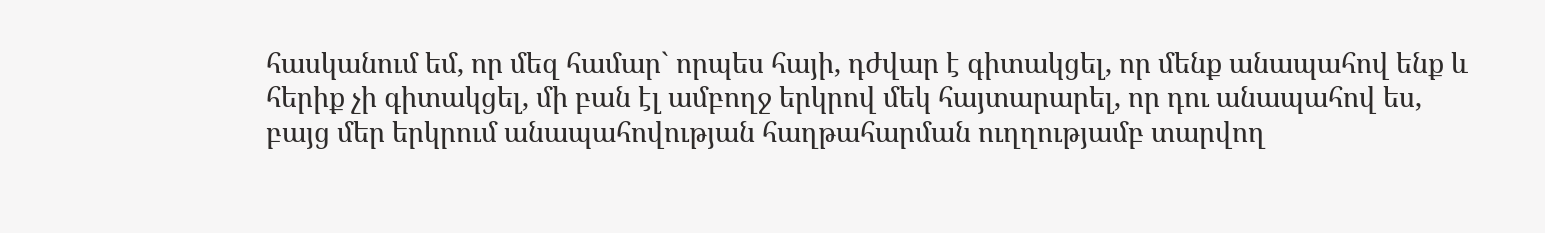հասկանում եմ, որ մեզ համար` որպես հայի, դժվար է գիտակցել, որ մենք անապահով ենք և հերիք չի գիտակցել, մի բան էլ ամբողջ երկրով մեկ հայտարարել, որ դու անապահով ես, բայց մեր երկրում անապահովության հաղթահարման ուղղությամբ տարվող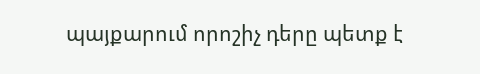պայքարում որոշիչ դերը պետք է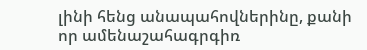լինի հենց անապահովներինը, քանի որ ամենաշահագրգիռ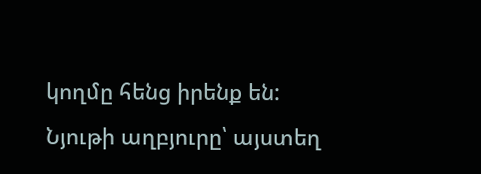կողմը հենց իրենք են:
Նյութի աղբյուրը՝ այստեղ